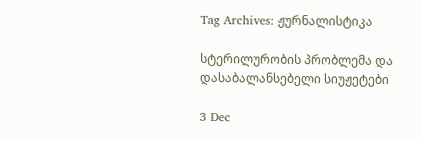Tag Archives: ჟურნალისტიკა

სტერილურობის პრობლემა და დასაბალანსებელი სიუჟეტები

3 Dec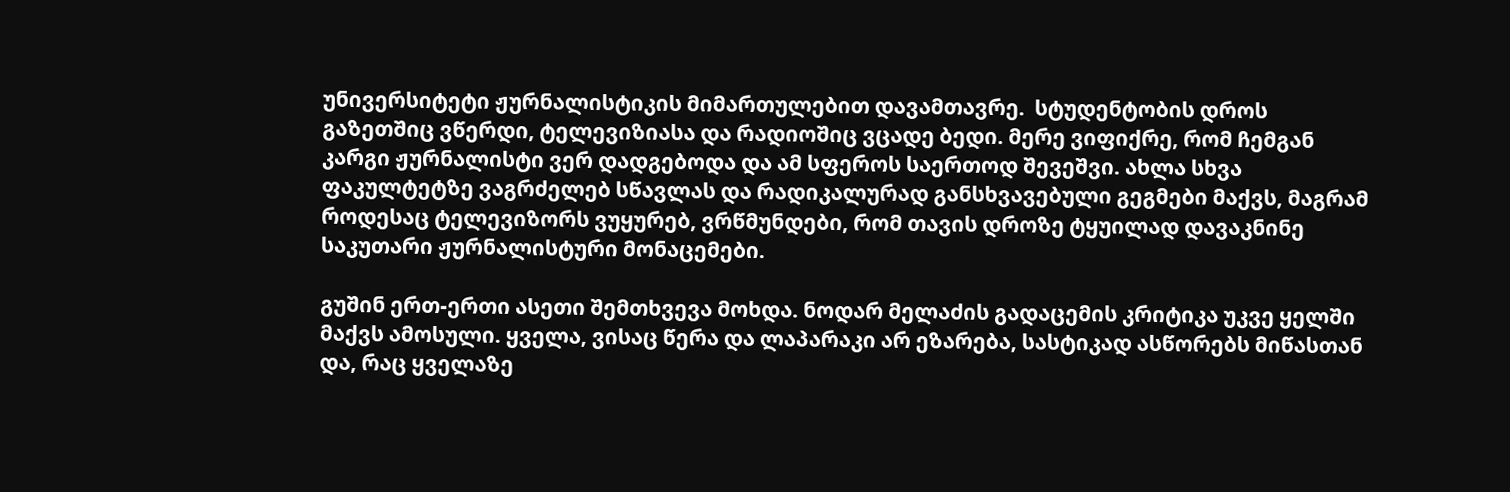უნივერსიტეტი ჟურნალისტიკის მიმართულებით დავამთავრე.  სტუდენტობის დროს გაზეთშიც ვწერდი, ტელევიზიასა და რადიოშიც ვცადე ბედი. მერე ვიფიქრე, რომ ჩემგან კარგი ჟურნალისტი ვერ დადგებოდა და ამ სფეროს საერთოდ შევეშვი. ახლა სხვა ფაკულტეტზე ვაგრძელებ სწავლას და რადიკალურად განსხვავებული გეგმები მაქვს, მაგრამ როდესაც ტელევიზორს ვუყურებ, ვრწმუნდები, რომ თავის დროზე ტყუილად დავაკნინე საკუთარი ჟურნალისტური მონაცემები.

გუშინ ერთ-ერთი ასეთი შემთხვევა მოხდა. ნოდარ მელაძის გადაცემის კრიტიკა უკვე ყელში მაქვს ამოსული. ყველა, ვისაც წერა და ლაპარაკი არ ეზარება, სასტიკად ასწორებს მიწასთან და, რაც ყველაზე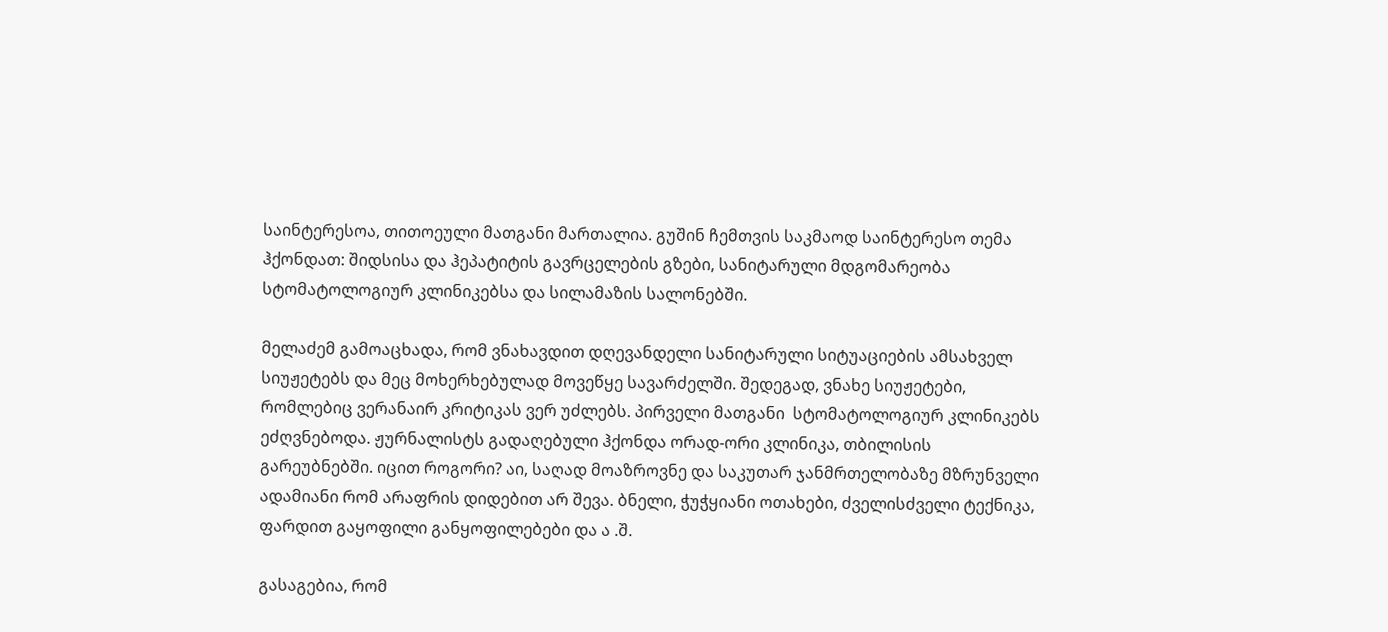საინტერესოა, თითოეული მათგანი მართალია. გუშინ ჩემთვის საკმაოდ საინტერესო თემა ჰქონდათ: შიდსისა და ჰეპატიტის გავრცელების გზები, სანიტარული მდგომარეობა სტომატოლოგიურ კლინიკებსა და სილამაზის სალონებში.

მელაძემ გამოაცხადა, რომ ვნახავდით დღევანდელი სანიტარული სიტუაციების ამსახველ სიუჟეტებს და მეც მოხერხებულად მოვეწყე სავარძელში. შედეგად, ვნახე სიუჟეტები, რომლებიც ვერანაირ კრიტიკას ვერ უძლებს. პირველი მათგანი  სტომატოლოგიურ კლინიკებს ეძღვნებოდა. ჟურნალისტს გადაღებული ჰქონდა ორად-ორი კლინიკა, თბილისის გარეუბნებში. იცით როგორი? აი, საღად მოაზროვნე და საკუთარ ჯანმრთელობაზე მზრუნველი ადამიანი რომ არაფრის დიდებით არ შევა. ბნელი, ჭუჭყიანი ოთახები, ძველისძველი ტექნიკა, ფარდით გაყოფილი განყოფილებები და ა .შ.

გასაგებია, რომ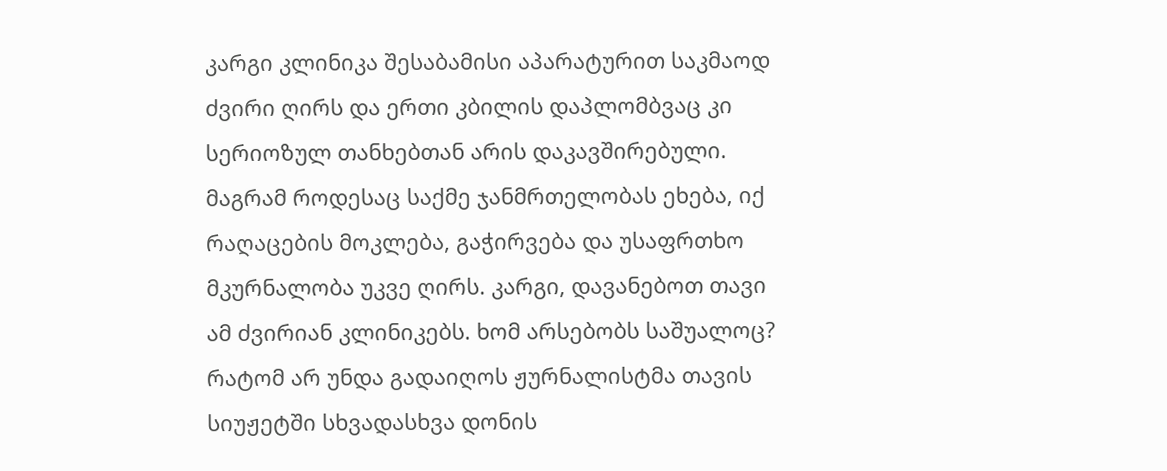კარგი კლინიკა შესაბამისი აპარატურით საკმაოდ ძვირი ღირს და ერთი კბილის დაპლომბვაც კი სერიოზულ თანხებთან არის დაკავშირებული. მაგრამ როდესაც საქმე ჯანმრთელობას ეხება, იქ  რაღაცების მოკლება, გაჭირვება და უსაფრთხო მკურნალობა უკვე ღირს. კარგი, დავანებოთ თავი ამ ძვირიან კლინიკებს. ხომ არსებობს საშუალოც?  რატომ არ უნდა გადაიღოს ჟურნალისტმა თავის სიუჟეტში სხვადასხვა დონის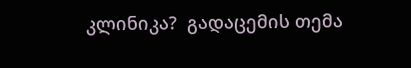კლინიკა?  გადაცემის თემა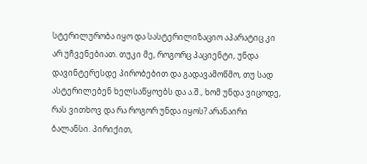სტერილურობა იყო და სასტერილიზაციო აპარატიც კი არ უჩვენებიათ. თუკი მე, როგორც პაციენტი, უნდა დავინტერესდე პირობებით და გადავამოწმო, თუ სად ასტერილებენ ხელსაწყოებს და ა.შ., ხომ უნდა ვიცოდე, რას ვითხოვ და რა როგორ უნდა იყოს? არანაირი ბალანსი. პირიქით,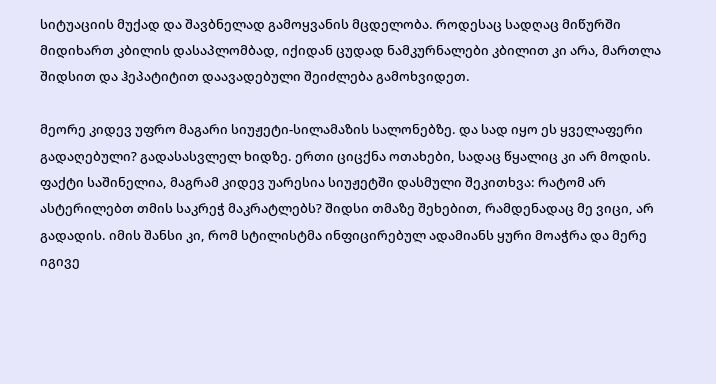სიტუაციის მუქად და შავბნელად გამოყვანის მცდელობა. როდესაც სადღაც მიწურში მიდიხართ კბილის დასაპლომბად, იქიდან ცუდად ნამკურნალები კბილით კი არა, მართლა შიდსით და ჰეპატიტით დაავადებული შეიძლება გამოხვიდეთ.

მეორე კიდევ უფრო მაგარი სიუჟეტი-სილამაზის სალონებზე. და სად იყო ეს ყველაფერი გადაღებული? გადასასვლელ ხიდზე. ერთი ციცქნა ოთახები, სადაც წყალიც კი არ მოდის. ფაქტი საშინელია, მაგრამ კიდევ უარესია სიუჟეტში დასმული შეკითხვა: რატომ არ ასტერილებთ თმის საკრეჭ მაკრატლებს? შიდსი თმაზე შეხებით, რამდენადაც მე ვიცი, არ გადადის. იმის შანსი კი, რომ სტილისტმა ინფიცირებულ ადამიანს ყური მოაჭრა და მერე იგივე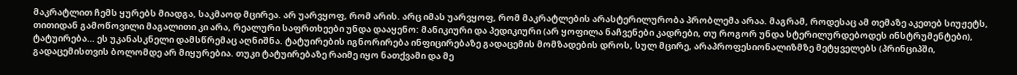მაკრატლით ჩემს ყურებს მიადგა, საკმაოდ მცირეა. არ უარვყოფ, რომ არის. არც იმას უარვყოფ, რომ მაკრატლების არასტერილურობა პრობლემა არაა. მაგრამ, როდესაც ამ თემაზე აკეთებ სიუჟეტს, თითიდან გამოწოვილი მაგალითი კი არა, რეალური საფრთხეები უნდა დააყენო: მანიკიური და პედიკიური (არ ყოფილა ნაჩვენები კადრები, თუ როგორ უნდა სტერილურდებოდეს ინსტრუმენტები), ტატუირება… ეს უკანასკნელი დამსწრემაც აღნიშნა. ტატუირების იგნორირება ინფიცირებაზე გადაცემის მომზადების დროს, სულ მცირე, არაპროფესიონალიზმზე მეტყველებს (პრინციპში, გადაცემისთვის ბოლომდე არ მიყურებია. თუკი ტატუირებაზე რაიმე იყო ნათქვამი და მე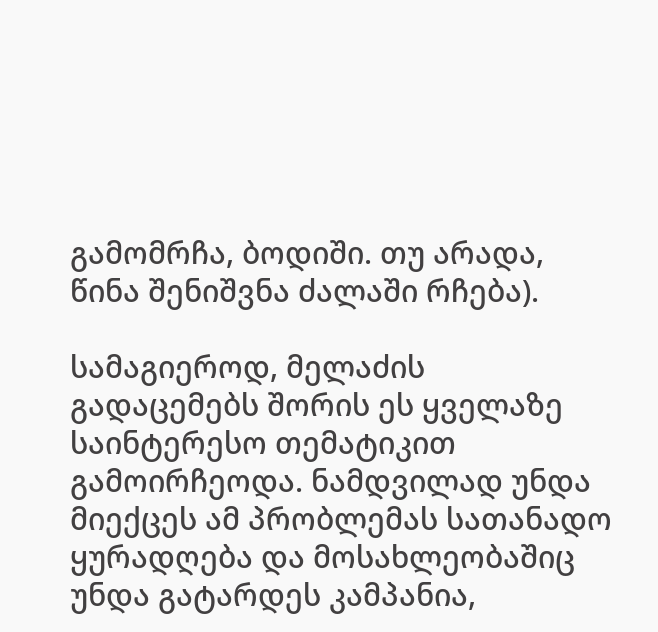გამომრჩა, ბოდიში. თუ არადა, წინა შენიშვნა ძალაში რჩება).

სამაგიეროდ, მელაძის გადაცემებს შორის ეს ყველაზე საინტერესო თემატიკით გამოირჩეოდა. ნამდვილად უნდა მიექცეს ამ პრობლემას სათანადო ყურადღება და მოსახლეობაშიც უნდა გატარდეს კამპანია,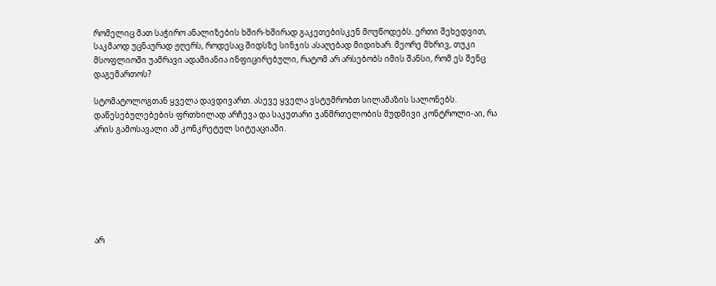რომელიც მათ საჭირო ანალიზების ხშირ-ხშირად გაკეთებისკენ მოუწოდებს. ერთი შეხედვით, საკმაოდ უცნაურად ჟღერს, როდესაც შიდსზე სინჯის ასაღებად მიდიხარ. მეორე მხრივ, თუკი მსოფლიოში უამრავი ადამიანია ინფიცირებული, რატომ არ არსებობს იმის შანსი, რომ ეს შენც დაგემართოს?

სტომატოლოგთან ყველა დავდივართ. ასევე ყველა ვსტუმრობთ სილამაზის სალონებს. დაწესებულებების ფრთხილად არჩევა და საკუთარი ჯანმრთელობის მუდმივი კონტროლი-აი, რა არის გამოსავალი ამ კონკრეტულ სიტუაციაში.







არ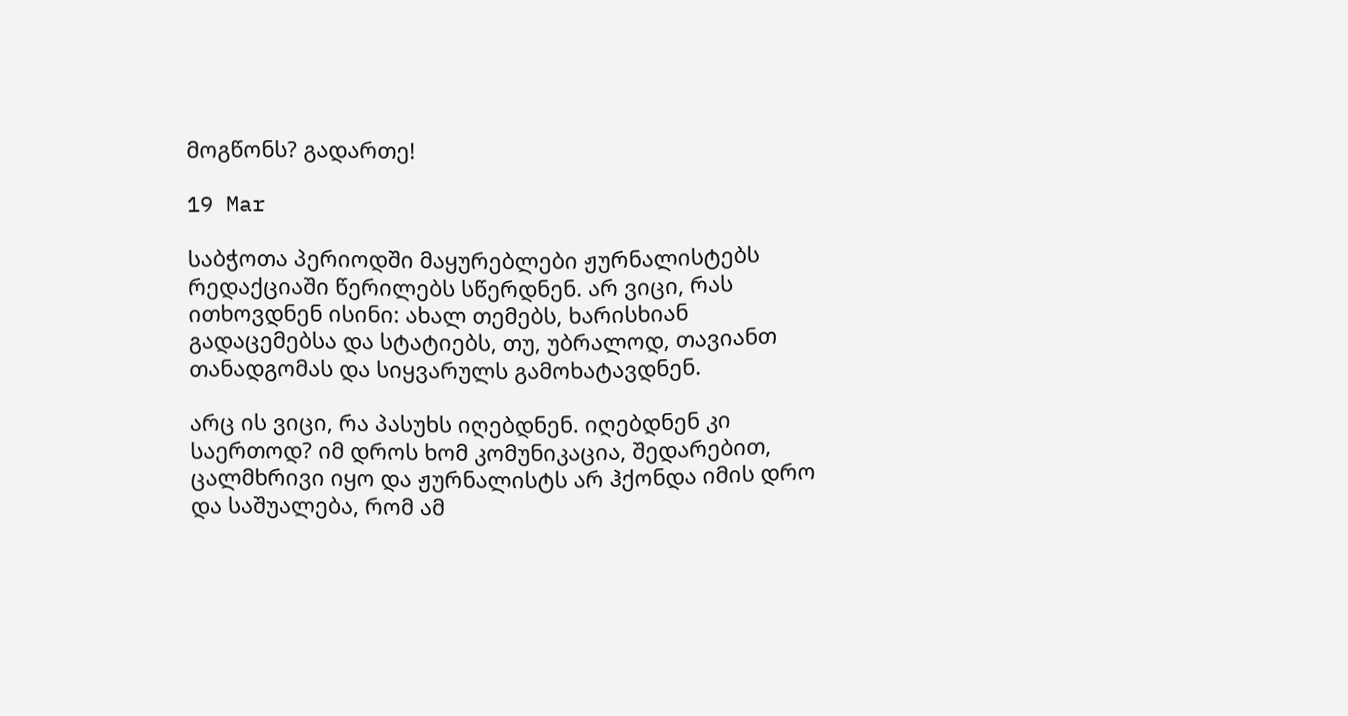მოგწონს? გადართე!

19 Mar

საბჭოთა პერიოდში მაყურებლები ჟურნალისტებს რედაქციაში წერილებს სწერდნენ. არ ვიცი, რას ითხოვდნენ ისინი: ახალ თემებს, ხარისხიან გადაცემებსა და სტატიებს, თუ, უბრალოდ, თავიანთ თანადგომას და სიყვარულს გამოხატავდნენ.

არც ის ვიცი, რა პასუხს იღებდნენ. იღებდნენ კი საერთოდ? იმ დროს ხომ კომუნიკაცია, შედარებით, ცალმხრივი იყო და ჟურნალისტს არ ჰქონდა იმის დრო და საშუალება, რომ ამ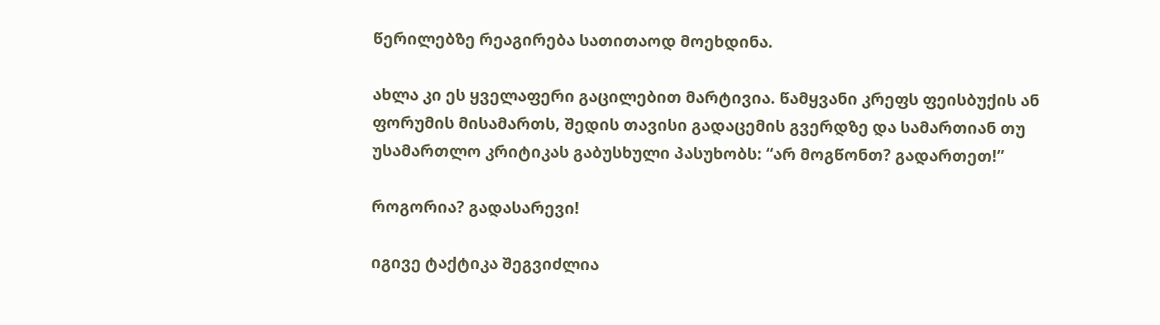წერილებზე რეაგირება სათითაოდ მოეხდინა.

ახლა კი ეს ყველაფერი გაცილებით მარტივია. წამყვანი კრეფს ფეისბუქის ან ფორუმის მისამართს, შედის თავისი გადაცემის გვერდზე და სამართიან თუ უსამართლო კრიტიკას გაბუსხული პასუხობს: “არ მოგწონთ? გადართეთ!”

როგორია? გადასარევი!

იგივე ტაქტიკა შეგვიძლია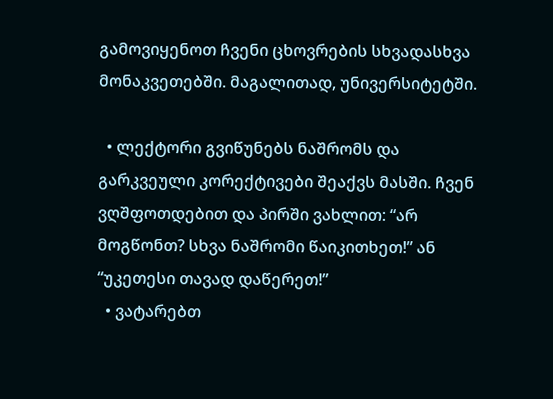გამოვიყენოთ ჩვენი ცხოვრების სხვადასხვა მონაკვეთებში. მაგალითად, უნივერსიტეტში.

  • ლექტორი გვიწუნებს ნაშრომს და გარკვეული კორექტივები შეაქვს მასში. ჩვენ ვღშფოთდებით და პირში ვახლით: “არ მოგწონთ? სხვა ნაშრომი წაიკითხეთ!” ან “უკეთესი თავად დაწერეთ!”
  • ვატარებთ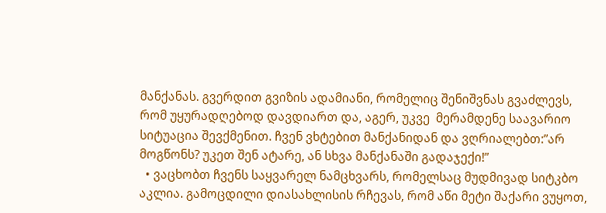მანქანას. გვერდით გვიზის ადამიანი, რომელიც შენიშვნას გვაძლევს, რომ უყურადღებოდ დავდიართ და, აგერ, უკვე  მერამდენე საავარიო სიტუაცია შევქმენით. ჩვენ ვხტებით მანქანიდან და ვღრიალებთ:”არ მოგწონს? უკეთ შენ ატარე, ან სხვა მანქანაში გადაჯექი!”
  • ვაცხობთ ჩვენს საყვარელ ნამცხვარს, რომელსაც მუდმივად სიტკბო აკლია. გამოცდილი დიასახლისის რჩევას, რომ აწი მეტი შაქარი ვუყოთ,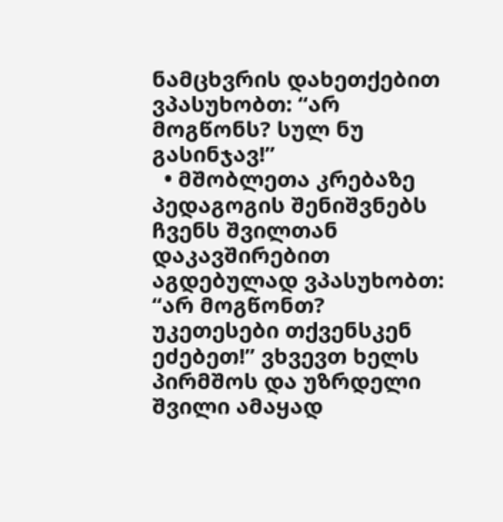ნამცხვრის დახეთქებით ვპასუხობთ: “არ მოგწონს? სულ ნუ გასინჯავ!”
  • მშობლეთა კრებაზე პედაგოგის შენიშვნებს ჩვენს შვილთან დაკავშირებით აგდებულად ვპასუხობთ: “არ მოგწონთ? უკეთესები თქვენსკენ ეძებეთ!” ვხვევთ ხელს პირმშოს და უზრდელი შვილი ამაყად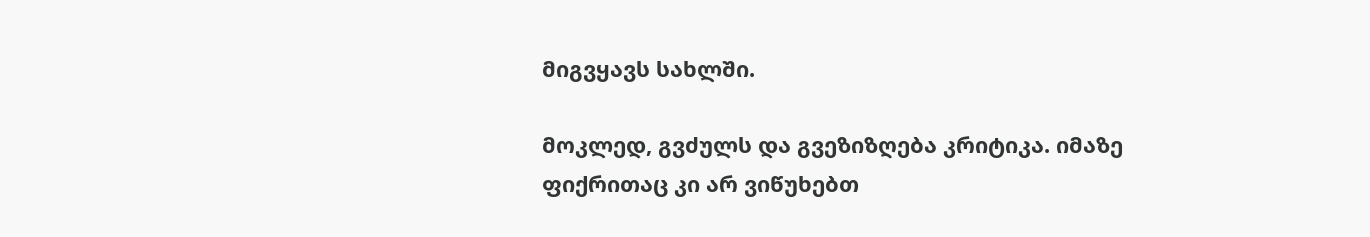მიგვყავს სახლში.

მოკლედ, გვძულს და გვეზიზღება კრიტიკა. იმაზე ფიქრითაც კი არ ვიწუხებთ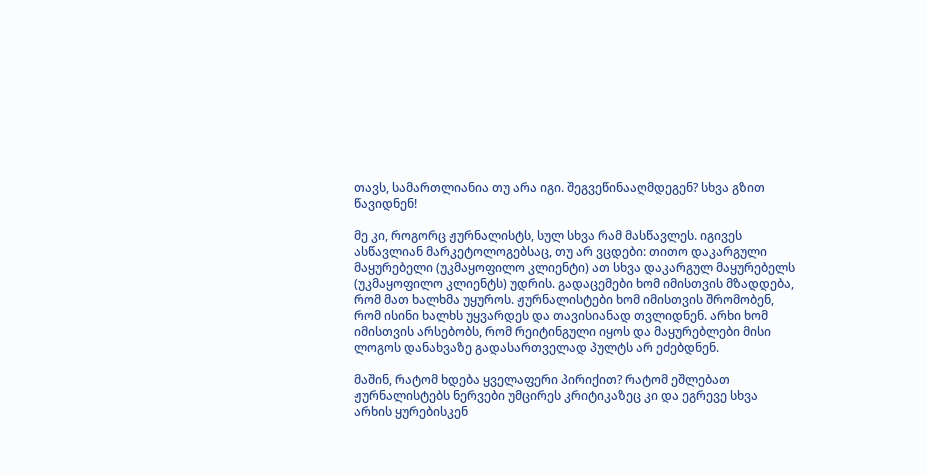თავს, სამართლიანია თუ არა იგი. შეგვეწინააღმდეგენ? სხვა გზით წავიდნენ!

მე კი, როგორც ჟურნალისტს, სულ სხვა რამ მასწავლეს. იგივეს ასწავლიან მარკეტოლოგებსაც, თუ არ ვცდები: თითო დაკარგული მაყურებელი (უკმაყოფილო კლიენტი) ათ სხვა დაკარგულ მაყურებელს (უკმაყოფილო კლიენტს) უდრის. გადაცემები ხომ იმისთვის მზადდება, რომ მათ ხალხმა უყუროს. ჟურნალისტები ხომ იმისთვის შრომობენ, რომ ისინი ხალხს უყვარდეს და თავისიანად თვლიდნენ. არხი ხომ იმისთვის არსებობს, რომ რეიტინგული იყოს და მაყურებლები მისი ლოგოს დანახვაზე გადასართველად პულტს არ ეძებდნენ.

მაშინ, რატომ ხდება ყველაფერი პირიქით? რატომ ეშლებათ ჟურნალისტებს ნერვები უმცირეს კრიტიკაზეც კი და ეგრევე სხვა არხის ყურებისკენ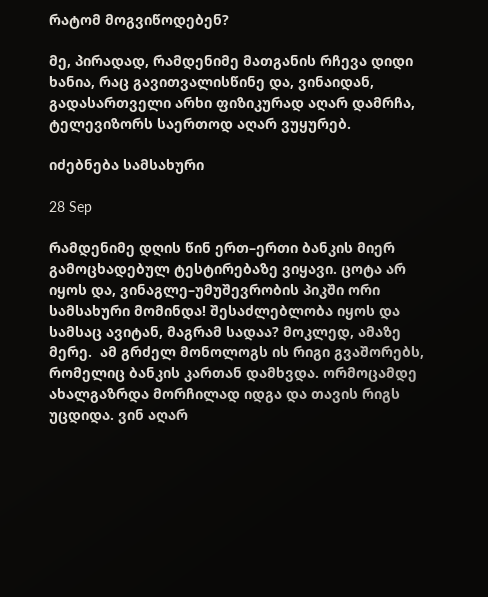რატომ მოგვიწოდებენ?

მე, პირადად, რამდენიმე მათგანის რჩევა დიდი ხანია, რაც გავითვალისწინე და, ვინაიდან, გადასართველი არხი ფიზიკურად აღარ დამრჩა, ტელევიზორს საერთოდ აღარ ვუყურებ.

იძებნება სამსახური

28 Sep

რამდენიმე დღის წინ ერთ–ერთი ბანკის მიერ გამოცხადებულ ტესტირებაზე ვიყავი. ცოტა არ იყოს და, ვინაგლე–უმუშევრობის პიკში ორი სამსახური მომინდა! შესაძლებლობა იყოს და სამსაც ავიტან, მაგრამ სადაა? მოკლედ, ამაზე მერე.  ამ გრძელ მონოლოგს ის რიგი გვაშორებს, რომელიც ბანკის კართან დამხვდა. ორმოცამდე ახალგაზრდა მორჩილად იდგა და თავის რიგს უცდიდა. ვინ აღარ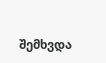შემხვდა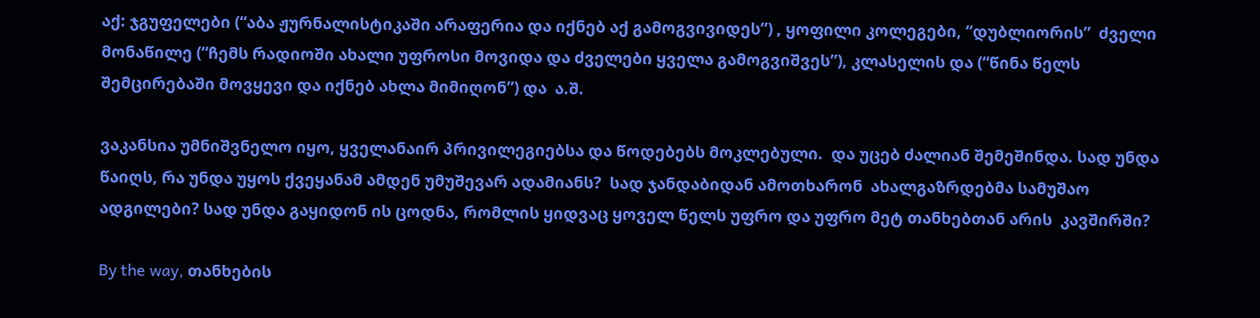აქ: ჯგუფელები (“აბა ჟურნალისტიკაში არაფერია და იქნებ აქ გამოგვივიდეს”) , ყოფილი კოლეგები, “დუბლიორის”  ძველი მონაწილე (“ჩემს რადიოში ახალი უფროსი მოვიდა და ძველები ყველა გამოგვიშვეს”), კლასელის და (“წინა წელს შემცირებაში მოვყევი და იქნებ ახლა მიმიღონ”) და  ა.შ.

ვაკანსია უმნიშვნელო იყო, ყველანაირ პრივილეგიებსა და წოდებებს მოკლებული.  და უცებ ძალიან შემეშინდა. სად უნდა წაიღს, რა უნდა უყოს ქვეყანამ ამდენ უმუშევარ ადამიანს?  სად ჯანდაბიდან ამოთხარონ  ახალგაზრდებმა სამუშაო ადგილები? სად უნდა გაყიდონ ის ცოდნა, რომლის ყიდვაც ყოველ წელს უფრო და უფრო მეტ თანხებთან არის  კავშირში?

By the way, თანხების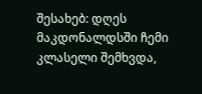შესახებ: დღეს მაკდონალდსში ჩემი კლასელი შემხვდა,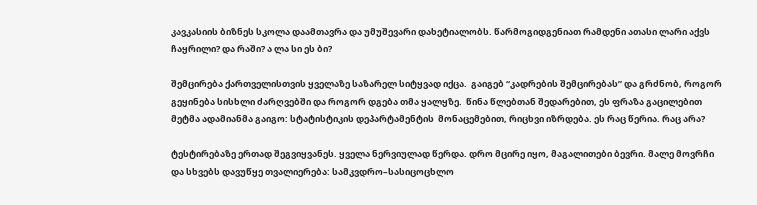კავკასიის ბიზნეს სკოლა დაამთავრა და უმუშევარი დახეტიალობს. წარმოგიდგენიათ რამდენი ათასი ლარი აქვს ჩაყრილი? და რაში? ა ლა სი ეს ბი?

შემცირება ქართველისთვის ყველაზე საზარელ სიტყვად იქცა.  გაიგებ “კადრების შემცირებას” და გრძნობ, როგორ გეყინება სისხლი ძარღვებში და როგორ დგება თმა ყალყზე.  წინა წლებთან შედარებით, ეს ფრაზა გაცილებით მეტმა ადამიანმა გაიგო: სტატისტიკის დეპარტამენტის  მონაცემებით, რიცხვი იზრდება. ეს რაც წერია. რაც არა?

ტესტირებაზე ერთად შეგვიყვანეს. ყველა ნერვიულად წერდა. დრო მცირე იყო, მაგალითები ბევრი. მალე მოვრჩი და სხვებს დავუწყე თვალიერება: სამკვდრო–სასიცოცხლო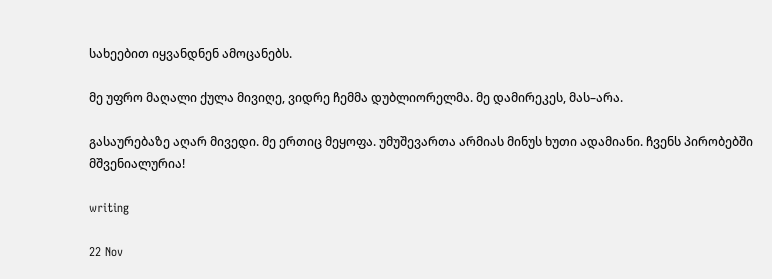სახეებით იყვანდნენ ამოცანებს.

მე უფრო მაღალი ქულა მივიღე, ვიდრე ჩემმა დუბლიორელმა. მე დამირეკეს, მას–არა.

გასაურებაზე აღარ მივედი. მე ერთიც მეყოფა. უმუშევართა არმიას მინუს ხუთი ადამიანი. ჩვენს პირობებში  მშვენიალურია!

writing

22 Nov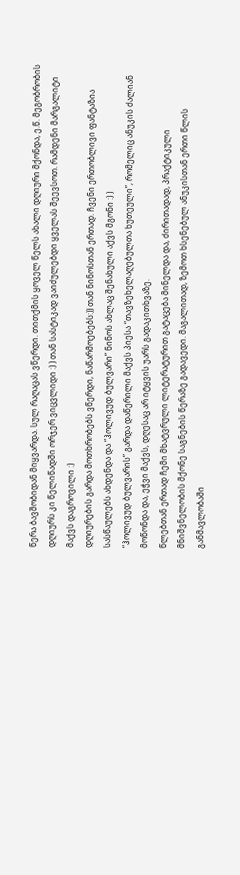წერა ბავშობიდან მიყვარდა. სულ რაღაცას ვწერდი. თითქმის ყოველ წელს ახალი დღიური მქონდა, ე.წ. მეგობრობის დღიურს კი წელიწადში ორჯერ ვიცვლიდი :) ) თან სასტიკად ვაიძულებდი ყველას შეევსოთ. რამდენი მარგალიტი მაქვს დაგროვილი :)
დღიურების გარდა მოთხრობებს ვწერდი, ნაწარმოებებს:)) თან ნინოსთან ერთად. ჩვენი ერთობლივი ფანტაზია სასწაულებს ახდენდა და “ჰოლივუდ ბულვარი” ნინოს ახლაც შენახული აქვს მგონი :) )
“ჰოლივუდ ბულვარის” გარდა დაწერილი მაქვს პიესა “თავზეხელაღებულთა ხუთეული”, რომელიც ანუკის ძალიან მოწონდა და, ეჭვი მაქვს, დღესაც არ იტყვის უარს გადაკითხვაზე.
წლებთან ერთად ჩემი მხატვრული ლიტერატურით გატაცება მინელდა და, ძირითადად, პრაქტიკული მნიშვნელობის მქონე საგნების წერაზე გადავედი. მაგალითად, ზემოთ ხსენებულ ანუკისთან ერთი წლის განმავლობაში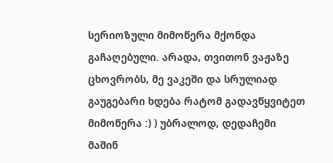სერიოზული მიმოწერა მქონდა გაჩაღებული. არადა, თვითონ ვაჟაზე ცხოვრობს, მე ვაკეში და სრულიად გაუგებარი ხდება რატომ გადავწყვიტეთ მიმოწერა :) ) უბრალოდ, დედაჩემი მაშინ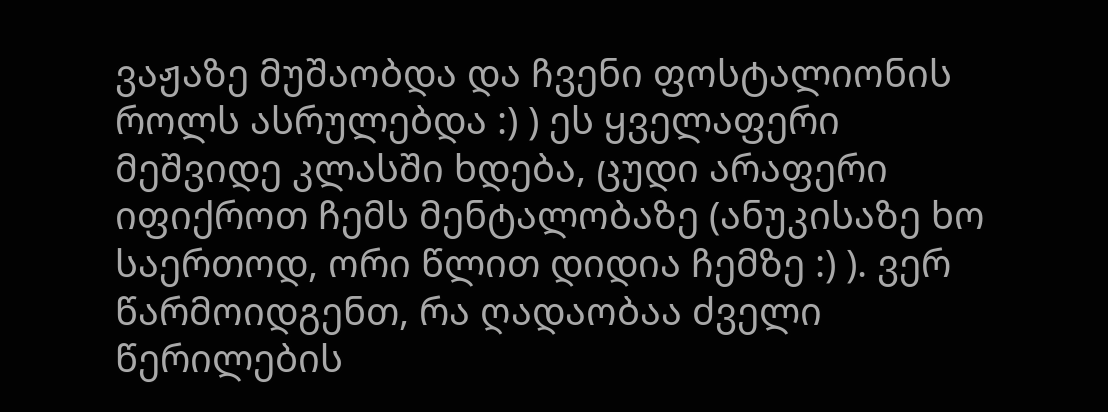ვაჟაზე მუშაობდა და ჩვენი ფოსტალიონის როლს ასრულებდა :) ) ეს ყველაფერი მეშვიდე კლასში ხდება, ცუდი არაფერი იფიქროთ ჩემს მენტალობაზე (ანუკისაზე ხო საერთოდ, ორი წლით დიდია ჩემზე :) ). ვერ წარმოიდგენთ, რა ღადაობაა ძველი წერილების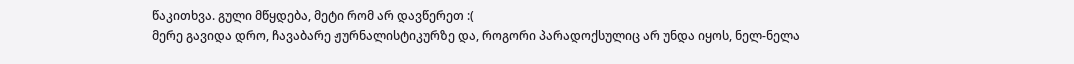წაკითხვა. გული მწყდება, მეტი რომ არ დავწერეთ :(
მერე გავიდა დრო, ჩავაბარე ჟურნალისტიკურზე და, როგორი პარადოქსულიც არ უნდა იყოს, ნელ-ნელა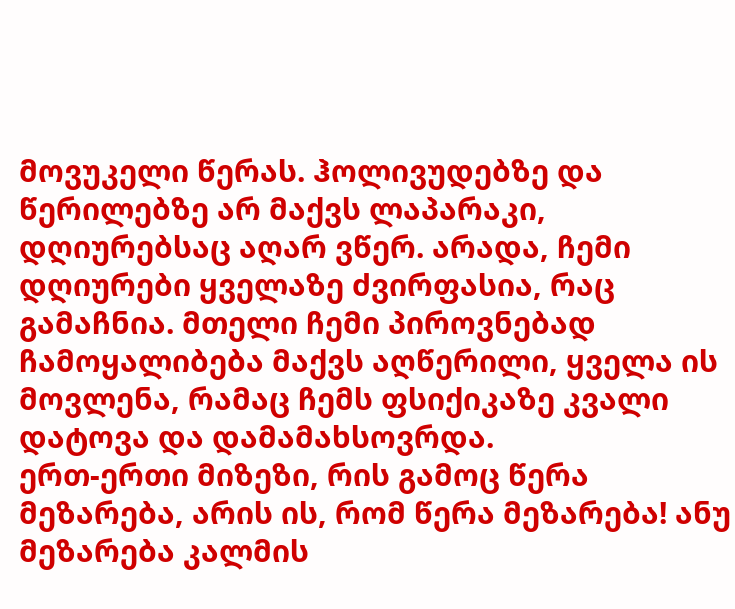მოვუკელი წერას. ჰოლივუდებზე და წერილებზე არ მაქვს ლაპარაკი, დღიურებსაც აღარ ვწერ. არადა, ჩემი დღიურები ყველაზე ძვირფასია, რაც გამაჩნია. მთელი ჩემი პიროვნებად ჩამოყალიბება მაქვს აღწერილი, ყველა ის მოვლენა, რამაც ჩემს ფსიქიკაზე კვალი დატოვა და დამამახსოვრდა.
ერთ-ერთი მიზეზი, რის გამოც წერა მეზარება, არის ის, რომ წერა მეზარება! ანუ მეზარება კალმის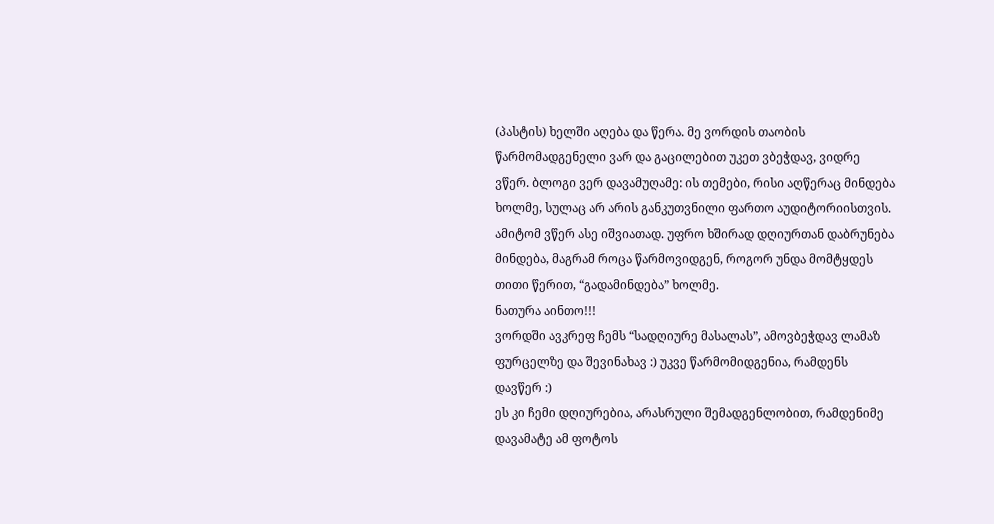(პასტის) ხელში აღება და წერა. მე ვორდის თაობის წარმომადგენელი ვარ და გაცილებით უკეთ ვბეჭდავ, ვიდრე ვწერ. ბლოგი ვერ დავამუღამე: ის თემები, რისი აღწერაც მინდება ხოლმე, სულაც არ არის განკუთვნილი ფართო აუდიტორიისთვის. ამიტომ ვწერ ასე იშვიათად. უფრო ხშირად დღიურთან დაბრუნება მინდება, მაგრამ როცა წარმოვიდგენ, როგორ უნდა მომტყდეს თითი წერით, “გადამინდება” ხოლმე.
ნათურა აინთო!!!
ვორდში ავკრეფ ჩემს “სადღიურე მასალას”, ამოვბეჭდავ ლამაზ ფურცელზე და შევინახავ :) უკვე წარმომიდგენია, რამდენს დავწერ :)
ეს კი ჩემი დღიურებია, არასრული შემადგენლობით, რამდენიმე დავამატე ამ ფოტოს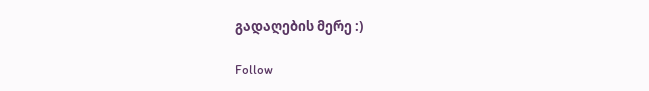გადაღების მერე :)

Follow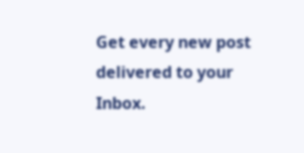Get every new post delivered to your Inbox.